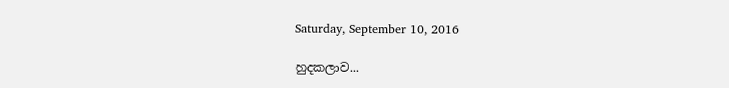Saturday, September 10, 2016

හුදකලාව...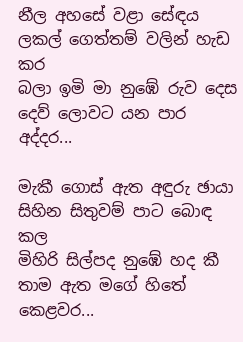නීල අහසේ වළා සේඳය
ලකල් ගෙත්තම් වලින් හැඩ කර
බලා ඉමි මා නුඹේ රුව දෙස
දෙව් ලොවට යන පාර අද්දර...

මැකී ගොස් ඇත අඳුරු ඡායා
සිහින සිතුවම් පාට බොඳ කල
මිහිරි සිල්පද නුඹේ හද කී
තාම ඇත මගේ හිතේ කෙළවර...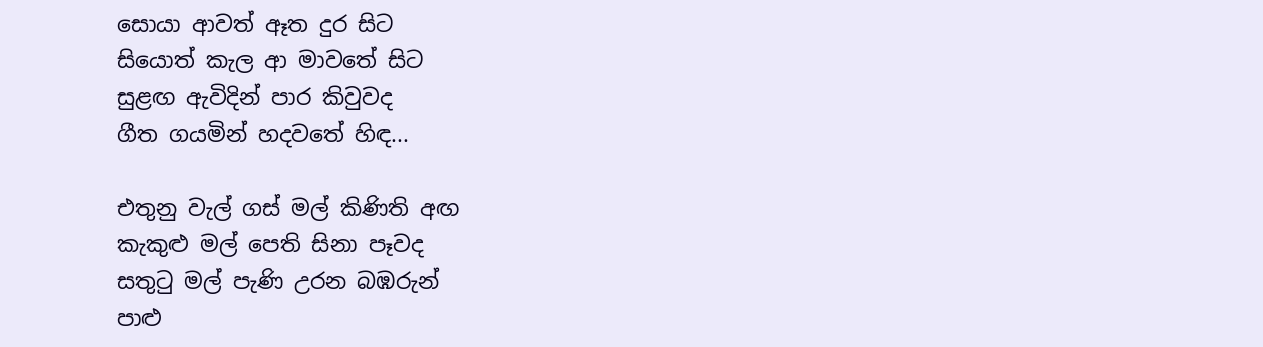සොයා ආවත් ඈත දුර සිට
සියොත් කැල ආ මාවතේ සිට
සුළඟ ඇවිදින් පාර කිවුවද
ගීත ගයමින් හදවතේ හිඳ...

එතුනු වැල් ගස් මල් කිණිති අඟ
කැකුළු මල් පෙති සිනා පෑවද
සතුටු මල් පැණි උරන බඹරුන්
පාළු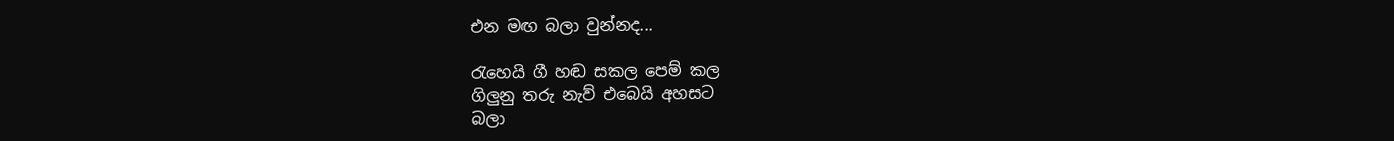එන මඟ බලා වුන්නද...

රැහෙයි ගී හඬ සකල පෙම් කල
ගිලුනු තරු නැව් එබෙයි අහසට
බලා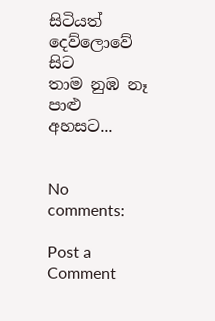සිටියත් දෙව්ලොවේ සිට
තාම නුඹ නෑ පාළු අහසට...


No comments:

Post a Comment